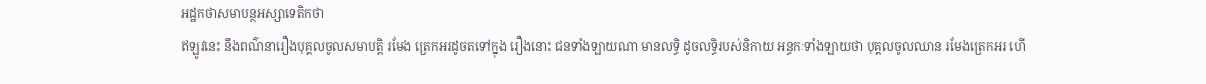អដ្ឋកថាសមាបន្ថអស្សាទេតិកថា
ឥឡូវនេះ នឹងពណ៌នារឿងបុគ្គលចូលសមាបត្តិ រមែង ត្រេកអរដូចតទៅក្នុង រឿងនោះ ជនទាំងឡាយណា មានលទ្ធិ ដូចលទ្ធិរបស់និកាយ អន្ធកៈទាំងឡាយថា បុគ្គលចូលឈាន រមែងត្រេកអរ ហើ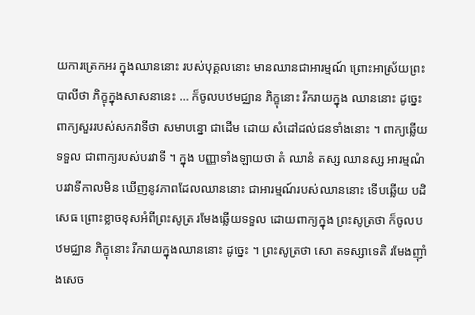យការត្រេកអរ ក្នុងឈាននោះ របស់បុគ្គលនោះ មានឈានជាអារម្មណ៍ ព្រោះអាស្រ័យព្រះ បាលីថា ភិក្ខុក្នុងសាសនានេះ … ក៏ចូលបឋមជ្ឈាន ភិក្ខុនោះ រីករាយក្នុង ឈាននោះ ដូច្នេះ ពាក្យសួររបស់សកវាទីថា សមាបន្នោ ជាដើម ដោយ សំដៅដល់ជនទាំងនោះ ។ ពាក្យឆ្លើយទទួល ជាពាក្យរបស់បរវាទី ។ ក្នុង បញ្ញាទាំងឡាយថា តំ ឈានំ តស្ស ឈានស្ស អារម្មណំ បរវាទីកាលមិន ឃើញនូវភាពដែលឈាននោះ ជាអារម្មណ៍របស់ឈាននោះ ទើបឆ្លើយ បដិសេធ ព្រោះខ្លាចខុសអំពីព្រះសូត្រ រមែងឆ្លើយទទួល ដោយពាក្យក្នុង ព្រះសូត្រថា ក៏ចូលបឋមជ្ឈាន ភិក្ខុនោះ រីករាយក្នុងឈាននោះ ដូច្នេះ ។ ព្រះសូត្រថា សោ តទស្សាទេតិ រមែងញ៉ាំងសេច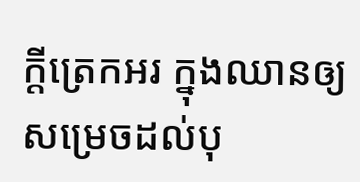ក្តីត្រេកអរ ក្នុងឈានឲ្យសម្រេចដល់បុ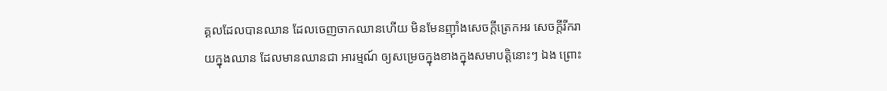គ្គលដែលបានឈាន ដែលចេញចាកឈានហើយ មិនមែនញ៉ាំងសេចក្តីត្រេកអរ សេចក្តីរីករាយក្នុងឈាន ដែលមានឈានជា អារម្មណ៍ ឲ្យសម្រេចក្នុងខាងក្នុងសមាបត្តិនោះៗ ឯង ព្រោះ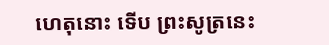ហេតុនោះ ទើប ព្រះសូត្រនេះ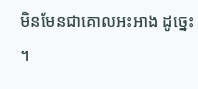មិនមែនជាគោលអះអាង ដូច្នេះ ។